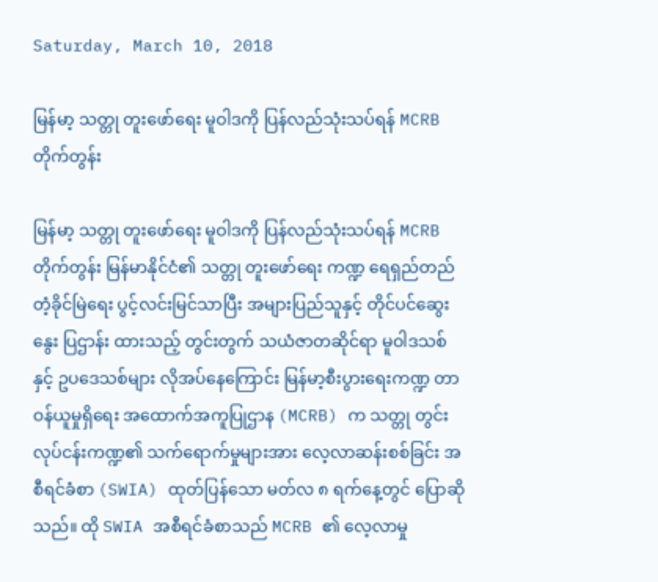Saturday, March 10, 2018

မြန်မာ့ သတ္တု တူးဖော်ရေး မူဝါဒကို ပြန်လည်သုံးသပ်ရန် MCRB တိုက်တွန်း

မြန်မာ့ သတ္တု တူးဖော်ရေး မူဝါဒကို ပြန်လည်သုံးသပ်ရန် MCRB တိုက်တွန်း မြန်မာနိုင်ငံ၏ သတ္တု တူးဖော်ရေး ကဏ္ဍ ရေရှည်တည်တံ့ခိုင်မြဲရေး ပွင့်လင်းမြင်သာပြီး အများပြည်သူနှင့် တိုင်ပင်ဆွေးနွေး ပြဌာန်း ထားသည့် တွင်းတွက် သယံဇာတဆိုင်ရာ မူဝါဒသစ်နှင့် ဥပဒေသစ်များ လိုအပ်နေကြောင်း မြန်မာ့စီးပွားရေးကဏ္ဍ တာဝန်ယူမှုရှိရေး အထောက်အကူပြုဌာန (MCRB) က သတ္တု တွင်းလုပ်ငန်းကဏ္ဍ၏ သက်ရောက်မှုများအား လေ့လာဆန်းစစ်ခြင်း အစီရင်ခံစာ (SWIA) ထုတ်ပြန်သော မတ်လ ၈ ရက်နေ့တွင် ပြောဆိုသည်။ ထို SWIA အစီရင်ခံစာသည် MCRB ၏ လေ့လာမှု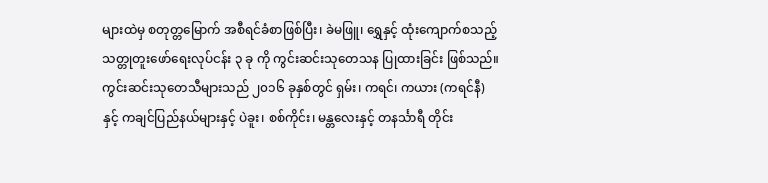များထဲမှ စတုတ္တမြောက် အစီရင်ခံစာဖြစ်ပြီး၊ ခဲမဖြူ၊ ရွှေနှင့် ထုံးကျောက်စသည့် သတ္တုတူးဖော်ရေးလုပ်ငန်း ၃ ခု ကို ကွင်းဆင်းသုတေသန ပြုထားခြင်း ဖြစ်သည်။ ကွင်းဆင်းသုတေသီများသည် ၂၀၁၆ ခုနှစ်တွင် ရှမ်း၊ ကရင်၊ ကယား (ကရင်နီ) နှင့် ကချင်ပြည်နယ်များနှင့် ပဲခူး၊ စစ်ကိုင်း၊ မန္တလေးနှင့် တနင်္သာရီ တိုင်း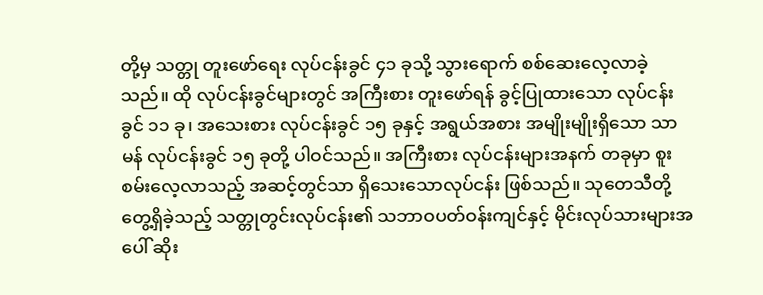တို့မှ သတ္တု တူးဖော်ရေး လုပ်ငန်းခွင် ၄၁ ခုသို့ သွားရောက် စစ်ဆေးလေ့လာခဲ့သည်။ ထို လုပ်ငန်းခွင်များတွင် အကြီးစား တူးဖော်ရန် ခွင့်ပြုထားသော လုပ်ငန်းခွင် ၁၁ ခု၊ အသေးစား လုပ်ငန်းခွင် ၁၅ ခုနှင့် အရွယ်အစား အမျိုးမျိုးရှိသော သာမန် လုပ်ငန်းခွင် ၁၅ ခုတို့ ပါဝင်သည်။ အကြီးစား လုပ်ငန်းများအနက် တခုမှာ စူးစမ်းလေ့လာသည့် အဆင့်တွင်သာ ရှိသေးသောလုပ်ငန်း ဖြစ်သည်။ သုတေသီတို့ တွေ့ရှိခဲ့သည့် သတ္တုတွင်းလုပ်ငန်း၏ သဘာဝပတ်ဝန်းကျင်နှင့် မိုင်းလုပ်သားများအပေါ် ဆိုး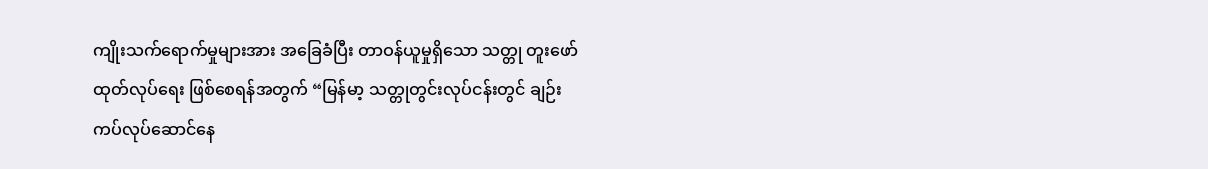ကျိုးသက်ရောက်မှုများအား အခြေခံပြီး တာဝန်ယူမှုရှိသော သတ္တု တူးဖော် ထုတ်လုပ်ရေး ဖြစ်စေရန်အတွက် “မြန်မာ့ သတ္တုတွင်းလုပ်ငန်းတွင် ချဉ်းကပ်လုပ်ဆောင်နေ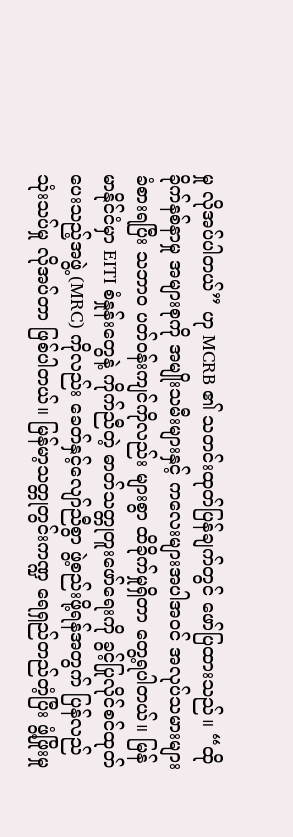မှု လိုအပ်ပါတယ်” ဟု MCRB ၏ သတင်းထုတ်ပြန်ချက်တွင် ဖော်ပြထားသည်။ “ထိုခိုက်နစ်နာမှု အများစုကို အမျိုးသမီးများနှင့် ကလေးများအပါအဝင် အလုပ်သမားများ ခံစားရပြီး သဘာ၀ ပတ်ဝန်းကျင်ကိုလည်း များစွာ ထိခိုက်မှုရှိတာ တွေ့ရပါတယ်။ မြန်မာနိုင်ငံမှာ EITI စံနှုန်းတွေနဲ့ ကိုက်ညီတဲ့ ဓာတ်သတ္တုတူးဖော်ရေးကို ခွင့်ပြုလိုင်စင်ထုတ်ပေးသည့်အဖွဲ့ (MRC) ကိုလည်း ခေတ်နှင့်လျော်ညီစွာ ဖွဲ့စည်းဖို့ရန်အတွက် ပြန်လည်သုံးသပ်မှု လိုအပ်တာ ဖြစ်ပါတယ်။ မြန်မာ့သတ္တုတွင်းကဏ္ဍ ရေရှည်တည်တံ့ပြီး ဖွံ့ဖြိုးမှု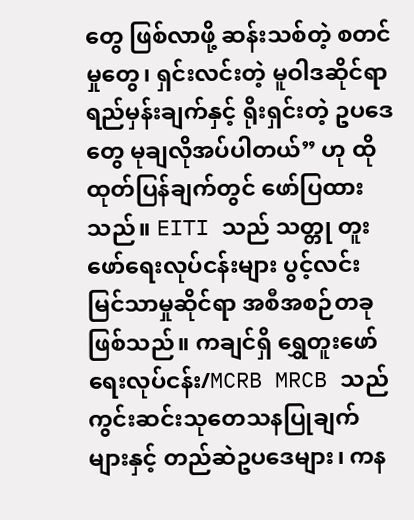တွေ ဖြစ်လာဖို့ ဆန်းသစ်တဲ့ စတင်မှုတွေ၊ ရှင်းလင်းတဲ့ မူဝါဒဆိုင်ရာ ရည်မှန်းချက်နှင့် ရိုးရှင်းတဲ့ ဥပဒေတွေ မုချလိုအပ်ပါတယ်” ဟု ထို ထုတ်ပြန်ချက်တွင် ဖော်ပြထားသည်။ EITI သည် သတ္တု တူး ဖော်ရေးလုပ်ငန်းများ ပွင့်လင်းမြင်သာမှုဆိုင်ရာ အစီအစဉ်တခု ဖြစ်သည်။ ကချင်ရှိ ရွှေတူးဖော်ရေးလုပ်ငန်း/MCRB MRCB သည် ကွင်းဆင်းသုတေသနပြုချက်များနှင့် တည်ဆဲဥပဒေများ၊ ကန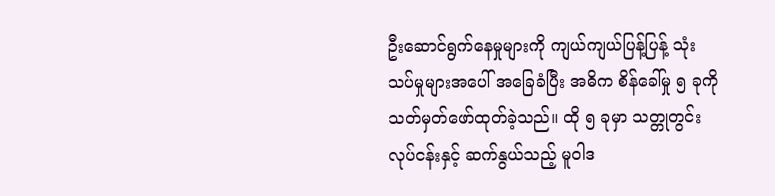ဦးဆောင်ရွက်နေမှုများကို ကျယ်ကျယ်ပြန့်ပြန့် သုံးသပ်မှုများအပေါ် အခြေခံပြီး အဓိက စိန်ခေါ်မှု ၅ ခုကို သတ်မှတ်ဖော်ထုတ်ခဲ့သည်။ ထို ၅ ခုမှာ သတ္တုတွင်းလုပ်ငန်းနှင့် ဆက်နွယ်သည့် မူဝါဒ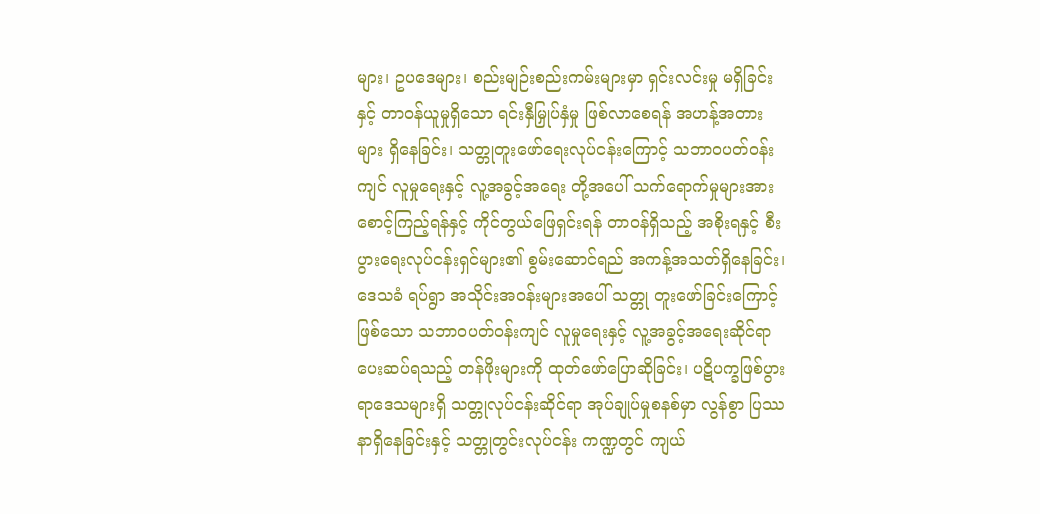များ၊ ဥပဒေများ၊ စည်းမျဉ်းစည်းကမ်းများမှာ ရှင်းလင်းမှု မရှိခြင်းနှင့် တာဝန်ယူမှုရှိသော ရင်းနှီမြှုပ်နှံမှု ဖြစ်လာစေရန် အဟန့်အတားများ ရှိနေခြင်း၊ သတ္တုတူးဖော်ရေးလုပ်ငန်းကြောင့် သဘာဝပတ်ဝန်းကျင် လူမှုရေးနှင့် လူ့အခွင့်အရေး တို့အပေါ် သက်ရောက်မှုများအား စောင့်ကြည့်ရန်နှင့် ကိုင်တွယ်ဖြေရှင်းရန် တာဝန်ရှိသည့် အစိုးရနှင့် စီးပွားရေးလုပ်ငန်းရှင်များ၏ စွမ်းဆောင်ရည် အကန့်အသတ်ရှိနေခြင်း၊ ဒေသခံ ရပ်ရွာ အသိုင်းအဝန်းများအပေါ် သတ္တု တူးဖော်ခြင်းကြောင့်ဖြစ်သော သဘာဝပတ်ဝန်းကျင် လူမှုရေးနှင့် လူ့အခွင့်အရေးဆိုင်ရာ ပေးဆပ်ရသည့် တန်ဖိုးများကို ထုတ်ဖော်ပြောဆိုခြင်း၊ ပဋိပက္ခဖြစ်ပွားရာဒေသများရှိ သတ္တုလုပ်ငန်းဆိုင်ရာ အုပ်ချုပ်မှုစနစ်မှာ လွန်စွာ ပြဿနာရှိနေခြင်းနှင့် သတ္တုတွင်းလုပ်ငန်း ကဏ္ဍတွင် ကျယ်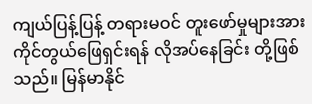ကျယ်ပြန့်ပြန့် တရားမဝင် တူးဖော်မှုများအား ကိုင်တွယ်ဖြေရှင်းရန် လိုအပ်နေခြင်း တို့ဖြစ်သည်။ မြန်မာနိုင်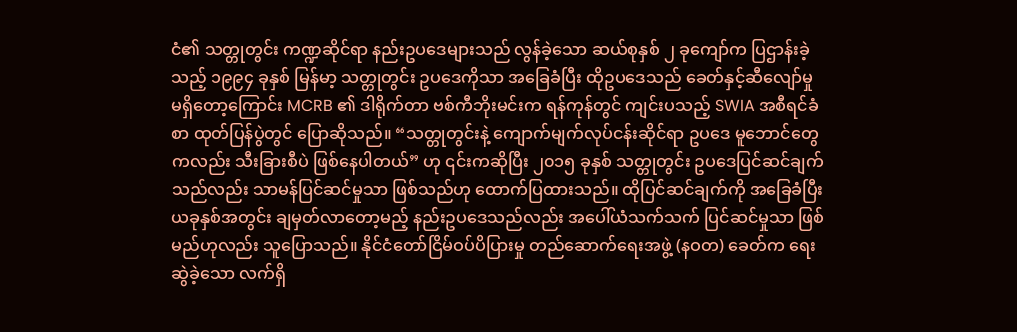ငံ၏ သတ္တုတွင်း ကဏ္ဍဆိုင်ရာ နည်းဥပဒေများသည် လွန်ခဲ့သော ဆယ်စုနှစ် ၂ ခုကျော်က ပြဌာန်းခဲ့သည့် ၁၉၉၄ ခုနှစ် မြန်မာ့ သတ္တုတွင်း ဥပဒေကိုသာ အခြေခံပြီး ထိုဥပဒေသည် ခေတ်နှင့်ဆီလျော်မှု မရှိတော့ကြောင်း MCRB ၏ ဒါရိုက်တာ ဗစ်ကီဘိုးမင်းက ရန်ကုန်တွင် ကျင်းပသည့် SWIA အစီရင်ခံစာ ထုတ်ပြန်ပွဲတွင် ပြောဆိုသည်။ “သတ္တုတွင်းနဲ့ ကျောက်မျက်လုပ်ငန်းဆိုင်ရာ ဥပဒေ မူဘောင်တွေကလည်း သီးခြားစီပဲ ဖြစ်နေပါတယ်” ဟု ၎င်းကဆိုပြီး ၂၀၁၅ ခုနှစ် သတ္တုတွင်း ဥပဒေပြင်ဆင်ချက်သည်လည်း သာမန်ပြင်ဆင်မှုသာ ဖြစ်သည်ဟု ထောက်ပြထားသည်။ ထိုပြင်ဆင်ချက်ကို အခြေခံပြီး ယခုနှစ်အတွင်း ချမှတ်လာတော့မည့် နည်းဥပဒေသည်လည်း အပေါ်ယံသက်သက် ပြင်ဆင်မှုသာ ဖြစ်မည်ဟုလည်း သူပြောသည်။ နိုင်ငံတော်ငြိမ်ဝပ်ပိပြားမှု တည်ဆောက်ရေးအဖွဲ့ (နဝတ) ခေတ်က ရေးဆွဲခဲ့သော လက်ရှိ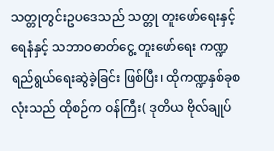သတ္တုတွင်းဥပဒေသည် သတ္တု တူးဖော်ရေးနှင့် ရေနံနှင့် သဘာဝဓာတ်ငွေ့ တူးဖော်ရေး ကဏ္ဍ ရည်ရွယ်ရေးဆွဲခဲ့ခြင်း ဖြစ်ပြီး၊ ထိုကဏ္ဍနှစ်ခုစလုံးသည် ထိုစဉ်က ဝန်ကြီး( ဒုတိယ ဗိုလ်ချုပ်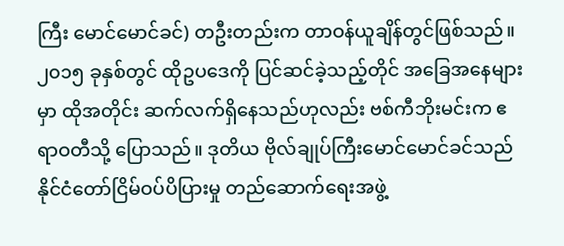ကြီး မောင်မောင်ခင်) တဦးတည်းက တာဝန်ယူချိန်တွင်ဖြစ်သည်။ ၂၀၁၅ ခုနှစ်တွင် ထိုဥပဒေကို ပြင်ဆင်ခဲ့သည့်တိုင် အခြေအနေများမှာ ထိုအတိုင်း ဆက်လက်ရှိနေသည်ဟုလည်း ဗစ်ကီဘိုးမင်းက ဧရာဝတီသို့ ပြောသည်။ ဒုတိယ ဗိုလ်ချုပ်ကြီးမောင်မောင်ခင်သည် နိုင်ငံတော်ငြိမ်ဝပ်ပိပြားမှု တည်ဆောက်ရေးအဖွဲ့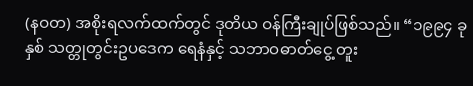(နဝတ) အစိုးရလက်ထက်တွင် ဒုတိယ ဝန်ကြီးချုပ်ဖြစ်သည်။ “၁၉၉၄ ခုနှစ် သတ္တုတွင်းဥပဒေက ရေနံနှင့် သဘာဝဓာတ်ငွေ့ တူး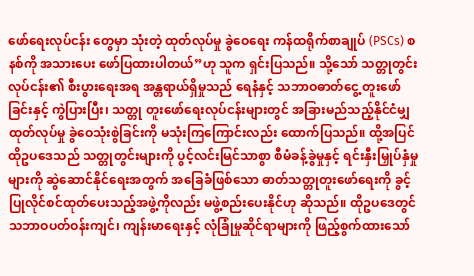ဖော်ရေးလုပ်ငန်း တွေမှာ သုံးတဲ့ ထုတ်လုပ်မှု ခွဲဝေရေး ကန်ထရိုက်စာချုပ် (PSCs) စနစ်ကို အသားပေး ဖော်ပြထားပါတယ်”ဟု သူက ရှင်းပြသည်။ သို့သော် သတ္တုတွင်းလုပ်ငန်း၏ စီးပွားရေးအရ အန္တရာယ်ရှိမှုသည် ရေနံနှင့် သဘာဝဓာတ်ငွေ့ တူးဖော်ခြင်းနှင့် ကွဲပြားပြီး၊ သတ္တု တူးဖော်ရေးလုပ်ငန်းများတွင် အခြားမည်သည့်နိုင်ငံမျှ ထုတ်လုပ်မှု ခွဲဝေသုံးစွဲခြင်းကို မသုံးကြကြောင်းလည်း ထောက်ပြသည်။ ထို့အပြင် ထိုဥပဒေသည် သတ္တုတွင်းများကို ပွင့်လင်းမြင်သာစွာ စီမံခန့်ခွဲမှုနှင့် ရင်းနှီးမြှုပ်နှံမှုများကို ဆွဲဆောင်နိုင်ရေးအတွက် အခြေခံဖြစ်သော ဓာတ်သတ္တုတူးဖော်ရေးကို ခွင့်ပြုလိုင်စင်ထုတ်ပေးသည့်အဖွဲ့ကိုလည်း မဖွဲ့စည်းပေးနိုင်ဟု ဆိုသည်။ ထိုဥပဒေတွင် သဘာဝပတ်ဝန်းကျင်၊ ကျန်းမာရေးနှင့် လုံခြုံမှုဆိုင်ရာများကို ဖြည့်စွက်ထားသော်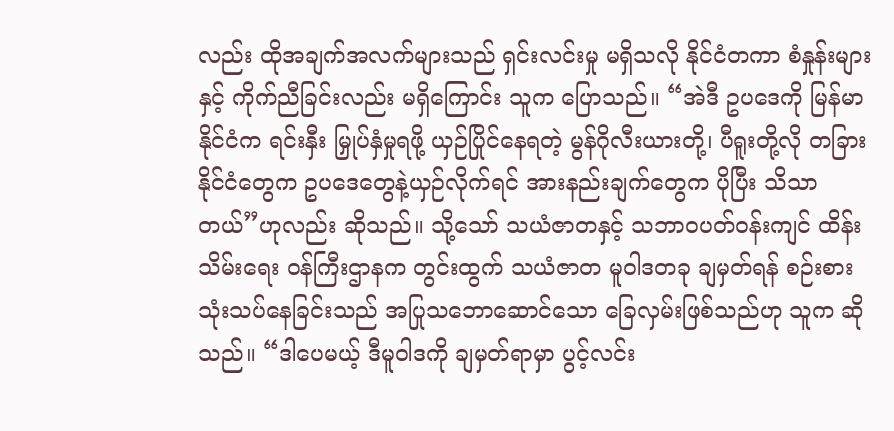လည်း ထိုအချက်အလက်များသည် ရှင်းလင်းမှု မရှိသလို နိုင်ငံတကာ စံနှုန်းများနှင့် ကိုက်ညီခြင်းလည်း မရှိကြောင်း သူက ပြောသည်။ “အဲဒီ ဥပဒေကို မြန်မာနိုင်ငံက ရင်းနှီး မြှုပ်နှံမှုရဖို့ ယှဉ်ပြိုင်နေရတဲ့ မွန်ဂိုလီးယားတို့၊ ပီရူးတို့လို တခြားနိုင်ငံတွေက ဥပဒေတွေနဲ့ယှဉ်လိုက်ရင် အားနည်းချက်တွေက ပိုပြီး သိသာတယ်”ဟုလည်း ဆိုသည်။ သို့သော် သယံဇာတနှင့် သဘာဝပတ်ဝန်းကျင် ထိန်းသိမ်းရေး ဝန်ကြီးဌာနက တွင်းထွက် သယံဇာတ မူဝါဒတခု ချမှတ်ရန် စဉ်းစားသုံးသပ်နေခြင်းသည် အပြုသဘောဆောင်သော ခြေလှမ်းဖြစ်သည်ဟု သူက ဆိုသည်။ “ဒါပေမယ့် ဒီမူဝါဒကို ချမှတ်ရာမှာ ပွင့်လင်း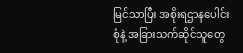မြင်သာပြီး အစိုးရဌာနပေါင်းစုံနဲ့ အခြားသက်ဆိုင်သူတွေ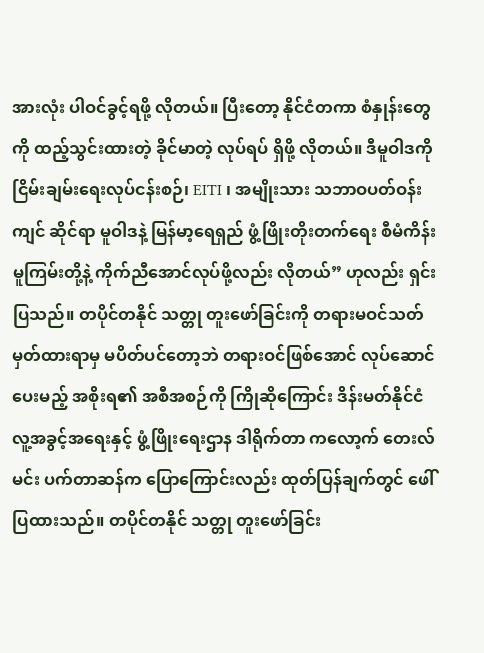အားလုံး ပါဝင်ခွင့်ရဖို့ လိုတယ်။ ပြီးတော့ နိုင်ငံတကာ စံနှုန်းတွေကို ထည့်သွင်းထားတဲ့ ခိုင်မာတဲ့ လုပ်ရပ် ရှိဖို့ လိုတယ်။ ဒီမူဝါဒကို ငြိမ်းချမ်းရေးလုပ်ငန်းစဉ်၊ EITI ၊ အမျိုးသား သဘာဝပတ်ဝန်းကျင် ဆိုင်ရာ မူဝါဒနဲ့ မြန်မာ့ရေရှည် ဖွံ့ဖြိုးတိုးတက်ရေး စီမံကိန်း မူကြမ်းတို့နဲ့ ကိုက်ညီအောင်လုပ်ဖို့လည်း လိုတယ်” ဟုလည်း ရှင်းပြသည်။ တပိုင်တနိုင် သတ္တု တူးဖော်ခြင်းကို တရားမဝင်သတ်မှတ်ထားရာမှ မပိတ်ပင်တော့ဘဲ တရားဝင်ဖြစ်အောင် လုပ်ဆောင်ပေးမည့် အစိုးရ၏ အစီအစဉ်ကို ကြိုဆိုကြောင်း ဒိန်းမတ်နိုင်ငံ လူ့အခွင့်အရေးနှင့် ဖွံ့ဖြိုးရေးဌာန ဒါရိုက်တာ ကလော့က် တေးလ်မင်း ပက်တာဆန်က ပြောကြောင်းလည်း ထုတ်ပြန်ချက်တွင် ဖေါ်ပြထားသည်။ တပိုင်တနိုင် သတ္တု တူးဖော်ခြင်း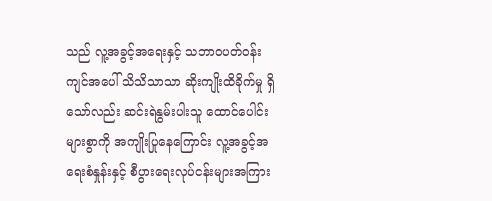သည် လူ့အခွင့်အရေးနှင့် သဘာဝပတ်ဝန်းကျင်အပေါ် သိသိသာသာ ဆိုးကျိုးထိခိုက်မှု ရှိသော်လည်း ဆင်းရဲနွမ်းပါးသူ ထောင်ပေါင်းများစွာကို အကျိုးပြုနေကြောင်း လူ့အခွင့်အရေးစံနှုန်းနှင့် စီပွားရေးလုပ်ငန်းများအကြား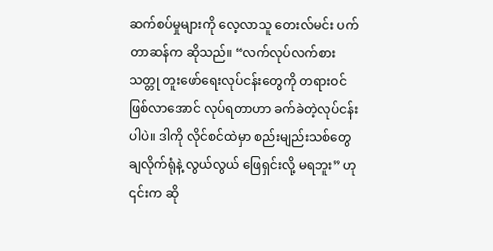ဆက်စပ်မှုများကို လေ့လာသူ တေးလ်မင်း ပက်တာဆန်က ဆိုသည်။ “လက်လုပ်လက်စား သတ္တု တူးဖော်ရေးလုပ်ငန်းတွေကို တရားဝင်ဖြစ်လာအောင် လုပ်ရတာဟာ ခက်ခဲတဲ့လုပ်ငန်းပါပဲ။ ဒါကို လိုင်စင်ထဲမှာ စည်းမျည်းသစ်တွေ ချလိုက်ရုံနဲ့ လွယ်လွယ် ဖြေရှင်းလို့ မရဘူး” ဟု ၎င်းက ဆို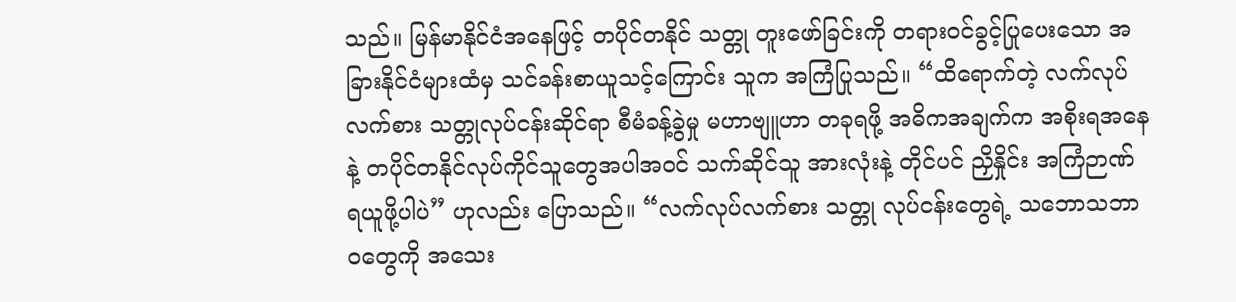သည်။ မြန်မာနိုင်ငံအနေဖြင့် တပိုင်တနိုင် သတ္တု တူးဖော်ခြင်းကို တရားဝင်ခွင့်ပြုပေးသော အခြားနိုင်ငံများထံမှ သင်ခန်းစာယူသင့်ကြောင်း သူက အကြံပြုသည်။ “ထိရောက်တဲ့ လက်လုပ်လက်စား သတ္တုလုပ်ငန်းဆိုင်ရာ စီမံခန့်ခွဲမှု မဟာဗျူဟာ တခုရဖို့ အဓိကအချက်က အစိုးရအနေနဲ့ တပိုင်တနိုင်လုပ်ကိုင်သူတွေအပါအဝင် သက်ဆိုင်သူ အားလုံးနဲ့ တိုင်ပင် ညှိနှိုင်း အကြံဉာဏ် ရယူဖို့ပါပဲ” ဟုလည်း ပြောသည်။ “လက်လုပ်လက်စား သတ္တု လုပ်ငန်းတွေရဲ့ သဘောသဘာဝတွေကို အသေး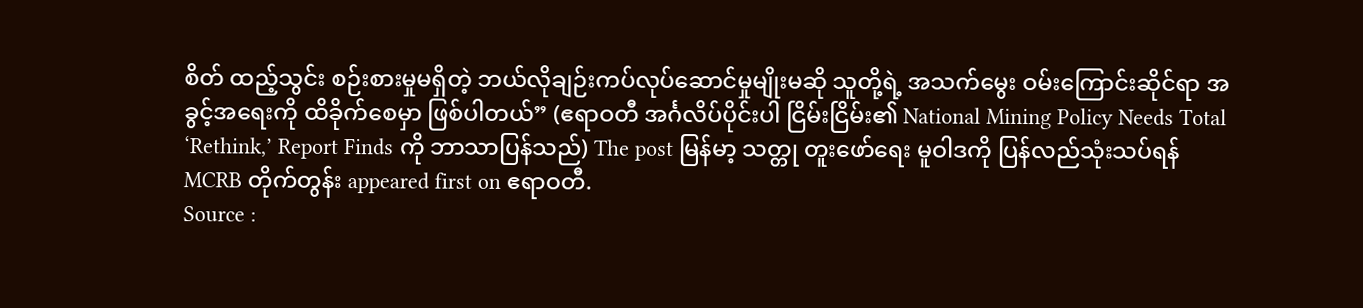စိတ် ထည့်သွင်း စဉ်းစားမှုမရှိတဲ့ ဘယ်လိုချဉ်းကပ်လုပ်ဆောင်မှုမျိုးမဆို သူတို့ရဲ့ အသက်မွေး ဝမ်းကြောင်းဆိုင်ရာ အခွင့်အရေးကို ထိခိုက်စေမှာ ဖြစ်ပါတယ်” (ဧရာဝတီ အင်္ဂလိပ်ပိုင်းပါ ငြိမ်းငြိမ်း၏ National Mining Policy Needs Total ‘Rethink,’ Report Finds ကို ဘာသာပြန်သည်) The post မြန်မာ့ သတ္တု တူးဖော်ရေး မူဝါဒကို ပြန်လည်သုံးသပ်ရန် MCRB တိုက်တွန်း appeared first on ဧရာဝတီ.
Source :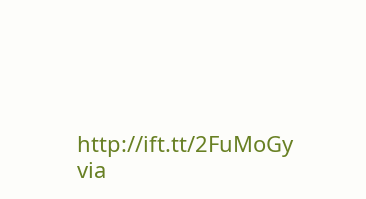http://ift.tt/2FuMoGy
via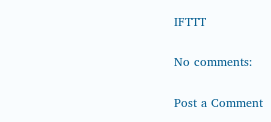IFTTT

No comments:

Post a Comment